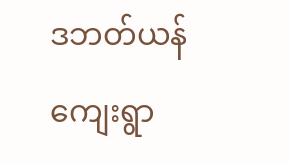ဒဘတ်ယန်ကျေးရွာ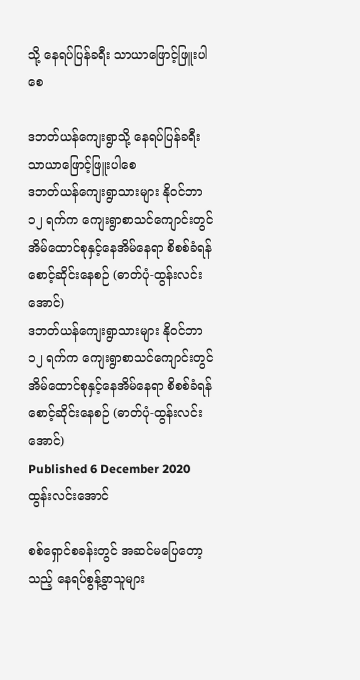သို့ နေရပ်ပြန်ခရီး သာယာဖြောင့်ဖြူးပါစေ

ဒဘတ်ယန်ကျေးရွာသို့ နေရပ်ပြန်ခရီး သာယာဖြောင့်ဖြူးပါစေ
ဒဘတ်ယန်ကျေးရွာသားများ နိုဝင်ဘာ ၁၂ ရက်က ကျေးရွာစာသင်ကျောင်းတွင် အိမ်ထောင်စုနှင့်နေအိမ်နေရာ စိစစ်ခံရန် စောင့်ဆိုင်းနေစဉ် (ဓာတ်ပုံ-ထွန်းလင်းအောင်)
ဒဘတ်ယန်ကျေးရွာသားများ နိုဝင်ဘာ ၁၂ ရက်က ကျေးရွာစာသင်ကျောင်းတွင် အိမ်ထောင်စုနှင့်နေအိမ်နေရာ စိစစ်ခံရန် စောင့်ဆိုင်းနေစဉ် (ဓာတ်ပုံ-ထွန်းလင်းအောင်)
Published 6 December 2020
ထွန်းလင်းအောင်

စစ်ရှောင်စခန်းတွင် အဆင်မပြေတော့သည့် နေရပ်စွန့်ခွာသူများ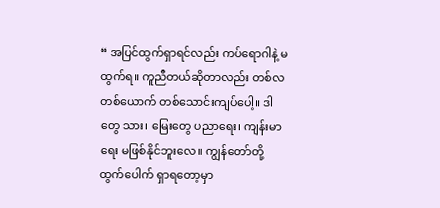“ အပြင်ထွက်ရှာရင်လည်း ကပ်ရောဂါနဲ့ မထွက်ရ။ ကူညီတယ်ဆိုတာလည်း တစ်လ တစ်ယောက် တစ်သောင်းကျပ်ပေါ့။ ဒါတွေ သား၊ မြေးတွေ ပညာရေး၊ ကျန်းမာရေး မဖြစ်နိုင်ဘူးလေ။ ကျွန်တော်တို့ ထွက်ပေါက် ရှာရတော့မှာ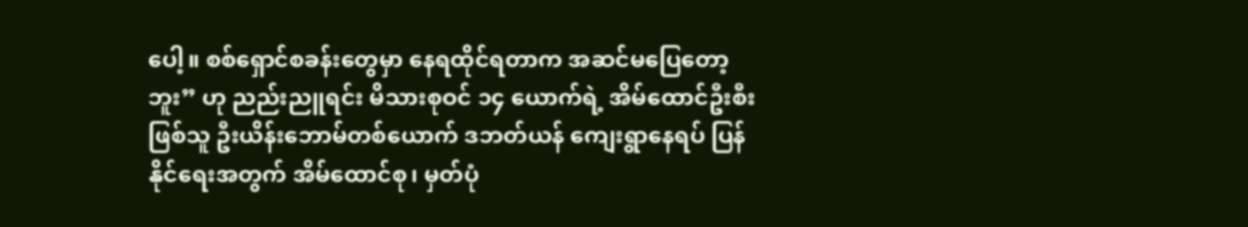ပေါ့။ စစ်ရှောင်စခန်းတွေမှာ နေရထိုင်ရတာက အဆင်မပြေတော့ဘူး” ဟု ညည်းညူရင်း မိသားစုဝင် ၁၄ ယောက်ရဲ့ အိမ်ထောင်ဦးစီးဖြစ်သူ ဦးယိန်းဘောမ်တစ်ယောက် ဒဘတ်ယန် ကျေးရွာနေရပ် ပြန်နိုင်ရေးအတွက် အိမ်ထောင်စု၊ မှတ်ပုံ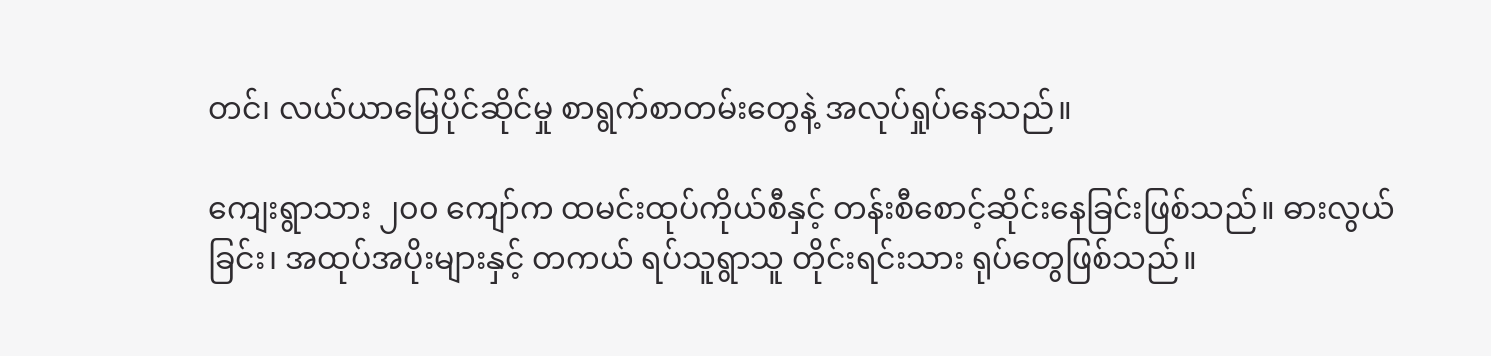တင်၊ လယ်ယာမြေပိုင်ဆိုင်မှု စာရွက်စာတမ်းတွေနဲ့ အလုပ်ရှုပ်နေသည်။

ကျေးရွာသား ၂၀၀ ကျော်က ထမင်းထုပ်ကိုယ်စီနှင့် တန်းစီစောင့်ဆိုင်းနေခြင်းဖြစ်သည်။ ဓားလွယ်ခြင်း၊ အထုပ်အပိုးများနှင့် တကယ် ရပ်သူရွာသူ တိုင်းရင်းသား ရုပ်တွေဖြစ်သည်။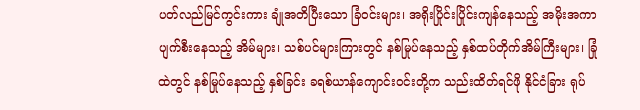ပတ်လည်မြင်ကွင်းကား ချုံအတိပြီးသော ခြံဝင်းများ၊ အရိုးပြိုင်းပြိုင်းကျန်နေသည့် အမိုးအကာ ပျက်စီးနေသည့် အိမ်များ၊ သစ်ပင်များကြားတွင် နစ်မြုပ်နေသည့် နှစ်ထပ်တိုက်အိမ်ကြီးများ၊ ခြုံထဲတွင် နစ်မြုပ်နေသည့် နှစ်ခြင်း ခရစ်ယာန်ကျောင်းဝင်းတို့က သည်းထိတ်ရင်ဖို နိုင်ငံခြား ရုပ်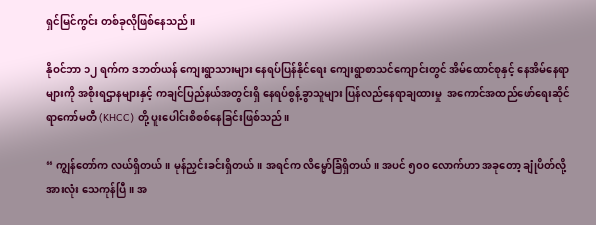ရှင်မြင်ကွင်း တစ်ခုလိုဖြစ်နေသည်။

နိုဝင်ဘာ ၁၂ ရက်က ဒဘတ်ယန် ကျေးရွာသားများ နေရပ်ပြန်နိုင်ရေး ကျေးရွာစာသင်ကျောင်းတွင် အိမ်ထောင်စုနှင့် နေအိမ်နေရာများကို အစိုးရဌာနများနှင့် ကချင်ပြည်နယ်အတွင်းရှိ နေရပ်စွန့်ခွာသူများ ပြန်လည်နေရာချထားမှု  အကောင်အထည်ဖော်ရေးဆိုင်ရာကော်မတီ (KHCC) တို့ ပူးပေါင်းစိစစ်နေခြင်းဖြစ်သည်။

“ ကျွန်တော်က လယ်ရှိတယ်။ မုန်ညှင်းခင်းရှိတယ်။ အရင်က လိမ္မော်ခြံရှိတယ်။ အပင် ၅၀၀ လောက်ဟာ အခုတော့ ချုံပိတ်လို့ အားလုံး သေကုန်ပြီ။ အ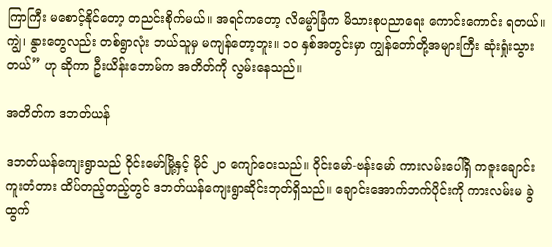ကြာကြီး မစောင့်နိုင်တော့ တညင်းစိုက်မယ်။ အရင်ကတော့ လိမ္မော်ခြံက မိသားစုပညာရေး ကောင်းကောင်း ရတယ်။ ကျွဲ၊ နွားတွေလည်း တစ်ရွာလုံး ဘယ်သူမှ မကျန်တော့ဘူး။ ၁၀ နှစ်အတွင်းမှာ ကျွန်တော်တို့အများကြီး ဆုံးရှုံးသွားတယ်” ဟု ဆိုကာ ဦးယိန်းဘောမ်က အတိတ်ကို လွမ်းနေသည်။

အတိတ်က ဒဘတ်ယန်

ဒဘတ်ယန်ကျေးရွာသည် ၀ိုင်းမော်မြို့နှင့် မိုင် ၂၀ ကျော်ဝေးသည်။ ၀ိုင်းမော်-ဗန်းမော် ကားလမ်းပေါ်ရှိ ကဇူးချောင်းကူးတံတား ထိပ်တည့်တည့်တွင် ဒဘတ်ယန်ကျေးရွာဆိုင်းဘုတ်ရှိသည်။ ချောင်းအောက်ဘက်ပိုင်းကို ကားလမ်းမ ခွဲထွက်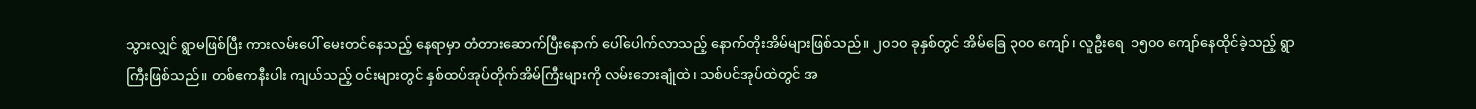သွားလျှင် ရွာမဖြစ်ပြီး ကားလမ်းပေါ် မေးတင်နေသည့် နေရာမှာ တံတားဆောက်ပြီးနောက် ပေါ်ပေါက်လာသည့် နောက်တိုးအိမ်များဖြစ်သည်။ ၂၀၁၀ ခုနှစ်တွင် အိမ်ခြေ ၃၀၀ ကျော်၊ လူဦးရေ  ၁၅၀၀ ကျော်နေထိုင်ခဲ့သည့် ရွာကြီးဖြစ်သည်။ တစ်ဧကနီးပါး ကျယ်သည့် ဝင်းများတွင် နှစ်ထပ်အုပ်တိုက်အိမ်ကြီးများကို လမ်းဘေးချုံထဲ၊ သစ်ပင်အုပ်ထဲတွင် အ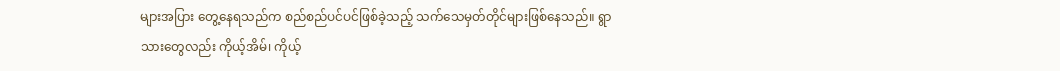များအပြား တွေ့နေရသည်က စည်စည်ပင်ပင်ဖြစ်ခဲ့သည့် သက်သေမှတ်တိုင်များဖြစ်နေသည်။ ရွာသားတွေလည်း ကိုယ့်အိမ်၊ ကိုယ့်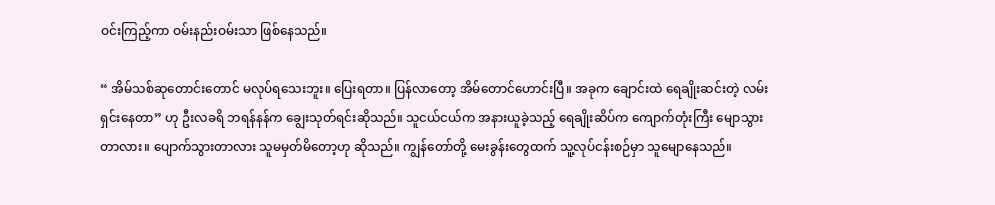ဝင်းကြည့်ကာ ဝမ်းနည်းဝမ်းသာ ဖြစ်နေသည်။

“ အိမ်သစ်ဆုတောင်းတောင် မလုပ်ရသေးဘူး။ ပြေးရတာ။ ပြန်လာတော့ အိမ်တောင်ဟောင်းပြီ။ အခုက ချောင်းထဲ ရေချိုးဆင်းတဲ့ လမ်းရှင်းနေတာ” ဟု ဦးလခရိ ဘရန်နန်က ချွေးသုတ်ရင်းဆိုသည်။ သူငယ်ငယ်က အနားယူခဲ့သည့် ရေချိုးဆိပ်က ကျောက်တုံးကြီး မျောသွားတာလား။ ပျောက်သွားတာလား သူမမှတ်မိတော့ဟု ဆိုသည်။ ကျွန်တော်တို့ မေးခွန်းတွေထက် သူ့လုပ်ငန်းစဉ်မှာ သူမျောနေသည်။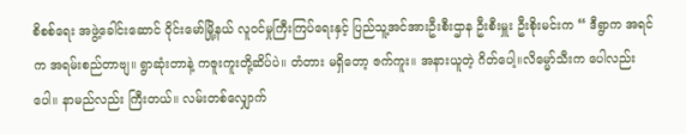စိစစ်ရေး အဖွဲ့ခေါင်းဆောင် ၀ိုင်းမော်မြို့နယ် လူဝင်မှုကြီးကြပ်ရေးနှင့် ပြည်သူ့အင်အားဦးစီးဌာန ဦးစီးမှူး ဦးစိုးမင်းက “ ဒီရွာက အရင်က အရမ်းစည်တာဗျ။ ရွာဆုံးတာနဲ့ ကဇူးကူးတို့ဆိပ်ပဲ။ တံတား မရှိတော့ ဇက်ကူး။ အနားယူတဲ့ ဂိတ်ပေါ့။လိမ္မော်သီးက ပေါလည်းပေါ။ နာမည်လည်း ကြီးတယ်။ လမ်းတစ်လျှောက်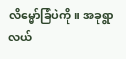လိမ္မော်ခြံပဲကို။ အခုရွာလယ်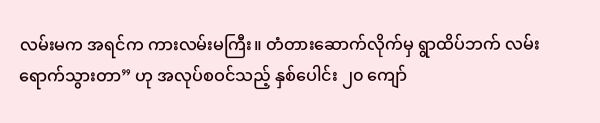လမ်းမက အရင်က ကားလမ်းမကြီး။ တံတားဆောက်လိုက်မှ ရွာထိပ်ဘက် လမ်းရောက်သွားတာ” ဟု အလုပ်စဝင်သည့် နှစ်ပေါင်း ၂၀ ကျော်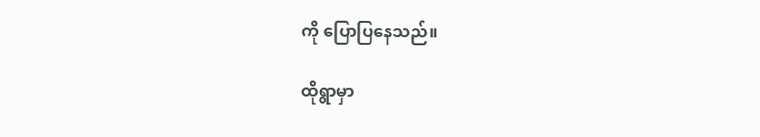ကို ပြောပြနေသည်။

ထိုရွာမှာ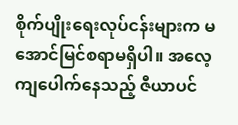စိုက်ပျိုးရေးလုပ်ငန်းများက မအောင်မြင်စရာမရှိပါ။ အလေ့ကျပေါက်နေသည့် ဇီယာပင်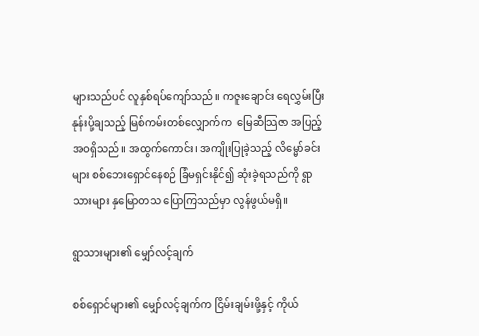များသည်ပင် လူနှစ်ရပ်ကျော်သည်။ ကဇူးချောင်း ရေလွှမ်းပြီး နုန်းပို့ချသည့် မြစ်ကမ်းတစ်လျှောက်က  မြေဆီသြဇာ အပြည့်အဝရှိသည်။ အထွက်ကောင်း၊ အကျိုးပြုခဲ့သည့် လိမ္မော်ခင်းများ စစ်ဘေးရှောင်နေစဉ် ခြံမရှင်းနိုင်၍ ဆုံးခဲ့ရသည်ကို ရွာသားများ နှမြောတသ ပြောကြသည်မှာ လွန်ဖွယ်မရှိ။

ရွာသားများ၏ မျှော်လင့်ချက်

စစ်ရှောင်များ၏ မျှော်လင့်ချက်က ငြိမ်းချမ်းဖို့နှင့် ကိုယ်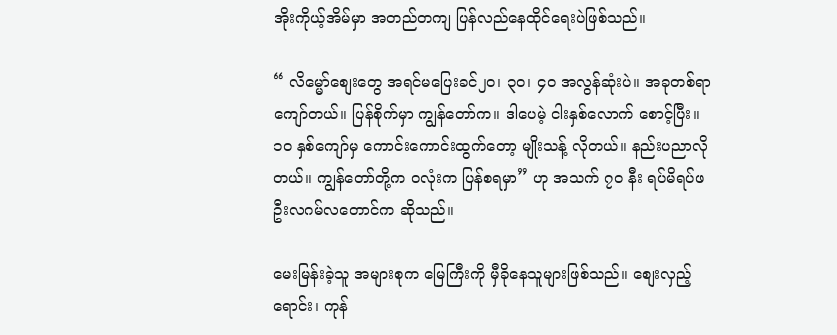အိုးကိုယ့်အိမ်မှာ အတည်တကျ ပြန်လည်နေထိုင်ရေးပဲဖြစ်သည်။

“ လိမ္မော်စျေးတွေ အရင်မပြေးခင်၂၀၊ ၃၀၊ ၄၀ အလွန်ဆုံးပဲ။ အခုတစ်ရာကျော်တယ်။ ပြန်စိုက်မှာ ကျွန်တော်က။ ဒါပေမဲ့ ငါးနှစ်လောက် စောင့်ပြီး။ ၁၀ နှစ်ကျော်မှ ကောင်းကောင်းထွက်တော့ မျိုးသန့် လိုတယ်။ နည်းပညာလိုတယ်။ ကျွန်တော်တို့က ဝလုံးက ပြန်စရမှာ” ဟု အသက် ၇၀ နီး ရပ်မိရပ်ဖ ဦးလဂမ်လတောင်က ဆိုသည်။

မေးမြန်းခဲ့သူ အများစုက မြေကြီးကို မှီခိုနေသူများဖြစ်သည်။ စျေးလှည့်ရောင်း၊ ကုန်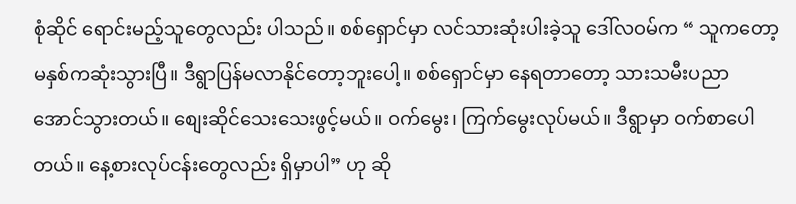စုံဆိုင် ရောင်းမည့်သူတွေလည်း ပါသည်။ စစ်ရှောင်မှာ လင်သားဆုံးပါးခဲ့သူ ဒေါ်လဝမ်က “ သူကတော့ မနှစ်ကဆုံးသွားပြီ။ ဒီရွာပြန်မလာနိုင်တော့ဘူးပေါ့။ စစ်ရှောင်မှာ နေရတာတော့ သားသမီးပညာ အောင်သွားတယ်။ စျေးဆိုင်သေးသေးဖွင့်မယ်။ ဝက်မွေး၊ ကြက်မွေးလုပ်မယ်။ ဒီရွာမှာ ဝက်စာပေါတယ်။ နေ့စားလုပ်ငန်းတွေလည်း ရှိမှာပါ” ဟု ဆို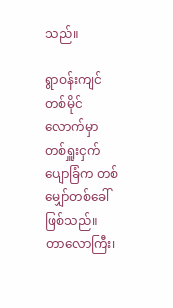သည်။

ရွာဝန်းကျင် တစ်မိုင်လောက်မှာ တစ်ရှူးငှက်ပျောခြံက တစ်မျှော်တစ်ခေါ်ဖြစ်သည်။ တာလောကြီး၊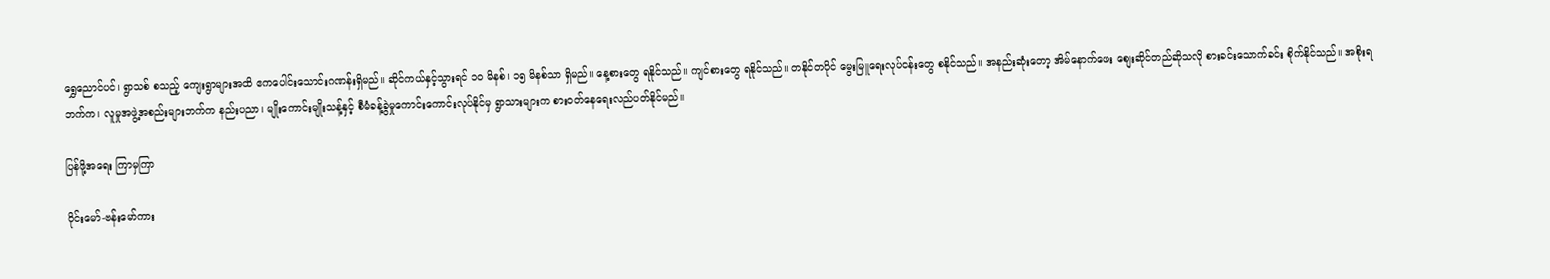ရွှေညောင်ပင်၊ ရွာသစ် စသည့် ကျေးရွာများအထိ ဧကပေါင်းသောင်းဂဏန်းရှိမည်။ ဆိုင်ကယ်နှင့်သွားရင် ၁၀ မိနစ်၊ ၁၅ မိနစ်သာ ရှိမည်။ နေ့စားတွေ ရနိုင်သည်။ ကျင်စားတွေ ရနိုင်သည်။ တနိုင်တပိုင် မွေးမြူရေးလုပ်ငန်းတွေ စနိုင်သည်။ အနည်းဆုံးတော့ အိမ်နောက်ဖေး စျေးဆိုင်တည်ဆိုသလို စားခင်းသောက်ခင်း စိုက်နိုင်သည်။ အစိုးရဘက်က၊ လူမှုအဖွဲ့အစည်းများဘက်က နည်းပညာ၊ မျိုးကောင်းမျိုးသန့်နှင့် စီမံခန့်ခွဲမှုကောင်းကောင်းလုပ်နိုင်မှ ရွာသားများက စားဝတ်နေရေးလည်ပတ်နိုင်မည်။

ပြန်ဖို့အရေး ကြာမှကြာ

၀ိုင်းမော်-ဗန်းမော်ကား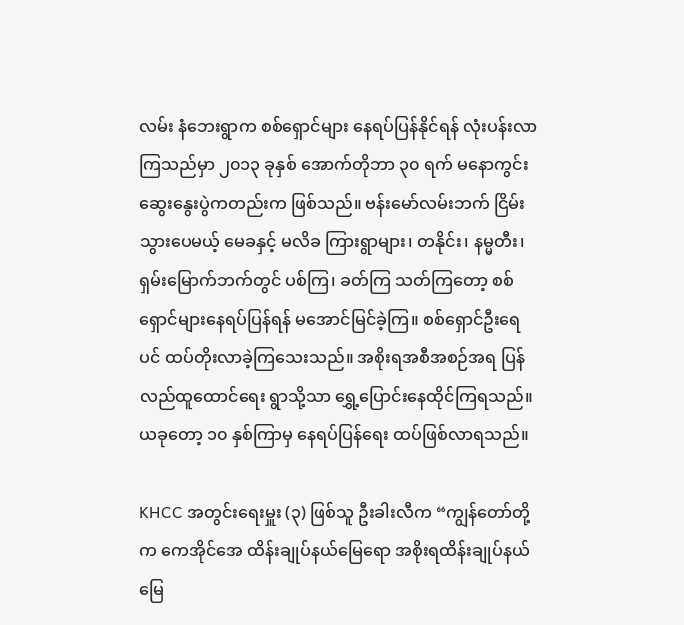လမ်း နံဘေးရွာက စစ်ရှောင်များ နေရပ်ပြန်နိုင်ရန် လုံးပန်းလာကြသည်မှာ ၂၀၁၃ ခုနှစ် အောက်တိုဘာ ၃၀ ရက် မနောကွင်းဆွေးနွေးပွဲကတည်းက ဖြစ်သည်။ ဗန်းမော်လမ်းဘက် ငြိမ်းသွားပေမယ့် မေခနှင့် မလိခ ကြားရွာများ၊ တနိုင်း၊ နမ္မတီး၊ ရှမ်းမြောက်ဘက်တွင် ပစ်ကြ၊ ခတ်ကြ သတ်ကြတော့ စစ်ရှောင်များနေရပ်ပြန်ရန် မအောင်မြင်ခဲ့ကြ။ စစ်ရှောင်ဦးရေပင် ထပ်တိုးလာခဲ့ကြသေးသည်။ အစိုးရအစီအစဉ်အရ ပြန်လည်ထူထောင်ရေး ရွာသို့သာ ရွှေ့ပြောင်းနေထိုင်ကြရသည်။ ယခုတော့ ၁၀ နှစ်ကြာမှ နေရပ်ပြန်ရေး ထပ်ဖြစ်လာရသည်။

KHCC အတွင်းရေးမှူး (၃) ဖြစ်သူ ဦးခါးလီက “ကျွန်တော်တို့က ကေအိုင်အေ ထိန်းချုပ်နယ်မြေရော အစိုးရထိန်းချုပ်နယ်မြေ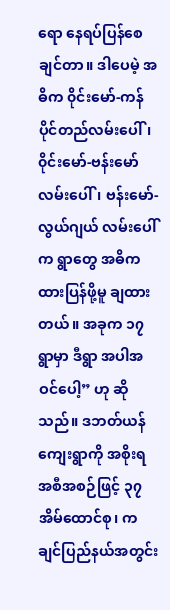ရော နေရပ်ပြန်စေချင်တာ။ ဒါပေမဲ့ အဓိက ၀ိုင်းမော်-ကန်ပိုင်တည်လမ်းပေါ်၊ ၀ိုင်းမော်-ဗန်းမော်လမ်းပေါ်၊ ဗန်းမော်-လွယ်ဂျယ် လမ်းပေါ်က ရွာတွေ အဓိကထားပြန်ဖို့မူ ချထားတယ်။ အခုက ၁၇ ရွာမှာ ဒီရွာ အပါအဝင်ပေါ့” ဟု ဆိုသည်။ ဒဘတ်ယန်ကျေးရွာကို အစိုးရအစီအစဉ်ဖြင့် ၃၇ အိမ်ထောင်စု၊ ကချင်ပြည်နယ်အတွင်း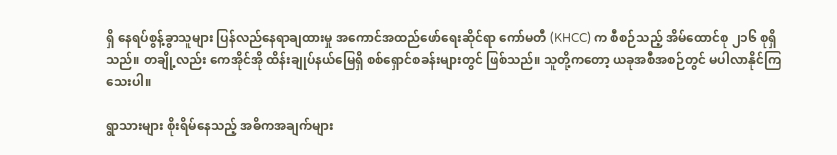ရှိ နေရပ်စွန့်ခွာသူများ ပြန်လည်နေရာချထားမှု အကောင်အထည်ဖော်ရေးဆိုင်ရာ ကော်မတီ (KHCC) က စီစဉ်သည့် အိမ်ထောင်စု ၂၁၆ စုရှိသည်။ တချို့လည်း ကေအိုင်အို ထိန်းချုပ်နယ်မြေရှိ စစ်ရှောင်စခန်းများတွင် ဖြစ်သည်။ သူတို့ကတော့ ယခုအစီအစဉ်တွင် မပါလာနိုင်ကြသေးပါ။

ရွာသားများ စိုးရိမ်နေသည့် အဓိကအချက်များ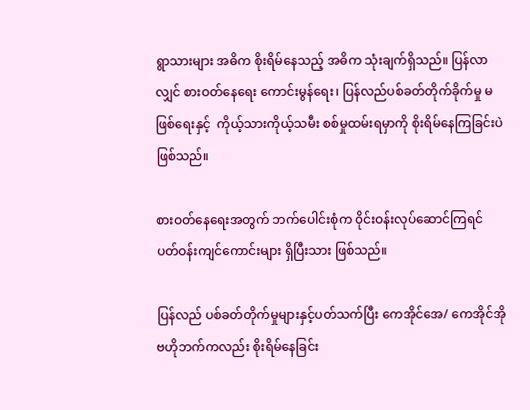ရွာသားများ အဓိက စိုးရိမ်နေသည့် အဓိက သုံးချက်ရှိသည်။ ပြန်လာလျှင် စားဝတ်နေရေး ကောင်းမွန်ရေး၊ ပြန်လည်ပစ်ခတ်တိုက်ခိုက်မှု မဖြစ်ရေးနှင့်  ကိုယ့်သားကိုယ့်သမီး စစ်မှုထမ်းရမှာကို စိုးရိမ်နေကြခြင်းပဲ ဖြစ်သည်။

စားဝတ်နေရေးအတွက် ဘက်ပေါင်းစုံက ၀ိုင်းဝန်းလုပ်ဆောင်ကြရင် ပတ်ဝန်းကျင်ကောင်းများ ရှိပြီးသား ဖြစ်သည်။

ပြန်လည် ပစ်ခတ်တိုက်မှုများနှင့်ပတ်သက်ပြီး ကေအိုင်အေ/ ကေအိုင်အို ဗဟိုဘက်ကလည်း စိုးရိမ်နေခြင်း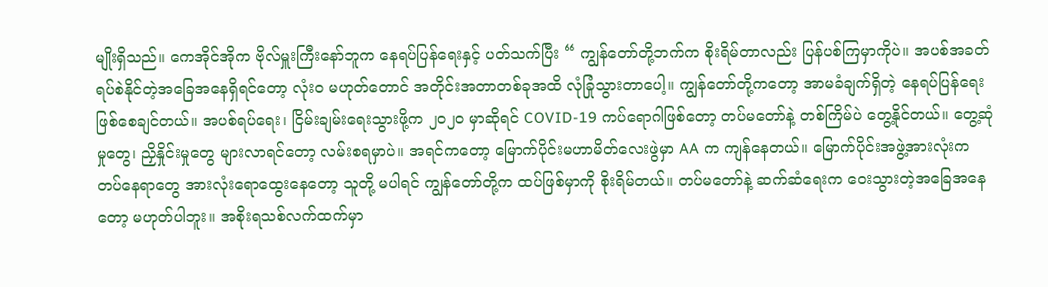မျိုးရှိသည်။ ကေအိုင်အိုက ဗိုလ်မှူးကြီးနော်ဘူက နေရပ်ပြန်ရေးနှင့် ပတ်သက်ပြီး “ ကျွန်တော်တို့ဘက်က စိုးရိမ်တာလည်း ပြန်ပစ်ကြမှာကိုပဲ။ အပစ်အခတ် ရပ်စဲနိုင်တဲ့အခြေအနေရှိရင်တော့ လုံးဝ မဟုတ်တောင် အတိုင်းအတာတစ်ခုအထိ လုံခြုံသွားတာပေါ့။ ကျွန်တော်တို့ကတော့ အာမခံချက်ရှိတဲ့ နေရပ်ပြန်ရေး ဖြစ်စေချင်တယ်။ အပစ်ရပ်ရေး၊ ငြိမ်းချမ်းရေးသွားဖို့က ၂၀၂၀ မှာဆိုရင် COVID-19 ကပ်ရောဂါဖြစ်တော့ တပ်မတော်နဲ့ တစ်ကြိမ်ပဲ တွေ့နိုင်တယ်။ တွေ့ဆုံမှုတွေ၊ ညှိနှိုင်းမှုတွေ များလာရင်တော့ လမ်းစရမှာပဲ။ အရင်ကတော့ မြောက်ပိုင်းမဟာမိတ်လေးဖွဲမှာ AA က ကျန်နေတယ်။ မြောက်ပိုင်းအဖွဲ့အားလုံးက တပ်နေရာတွေ အားလုံးရောထွေးနေတော့ သူတို့ မပါရင် ကျွန်တော်တို့က ထပ်ဖြစ်မှာကို စိုးရိမ်တယ်။ တပ်မတော်နဲ့ ဆက်ဆံရေးက ဝေးသွားတဲ့အခြေအနေတော့ မဟုတ်ပါဘူး။ အစိုးရသစ်လက်ထက်မှာ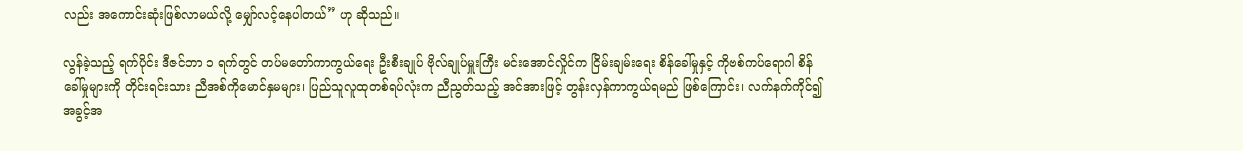လည်း အကောင်းဆုံးဖြစ်လာမယ်လို့ မျှော်လင့်နေပါတယ်” ဟု ဆိုသည်။

လွန်ခဲ့သည့် ရက်ပိုင်း ဒီဇင်ဘာ ၁ ရက်တွင် တပ်မတော်ကာကွယ်ရေး ဦးစီးချုပ် ဗိုလ်ချုပ်မှူးကြီး မင်းအောင်လှိုင်က ငြိမ်းချမ်းရေး စိန်ခေါ်မှုနှင့် ကိုဗစ်ကပ်ရောဂါ စိန်ခေါ်မှုများကို တိုင်းရင်းသား ညီအစ်ကိုမောင်နှမများ၊ ပြည်သူလူထုတစ်ရပ်လုံးက ညီညွတ်သည့် အင်အားဖြင့် တွန်းလှန်ကာကွယ်ရမည် ဖြစ်ကြောင်း၊ လက်နက်ကိုင်၍ အခွင့်အ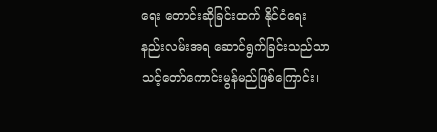ရေး တောင်းဆိုခြင်းထက် နိုင်ငံရေးနည်းလမ်းအရ ဆောင်ရွက်ခြင်းသည်သာ သင့်တော်ကောင်းမွန်မည်ဖြစ်ကြောင်း၊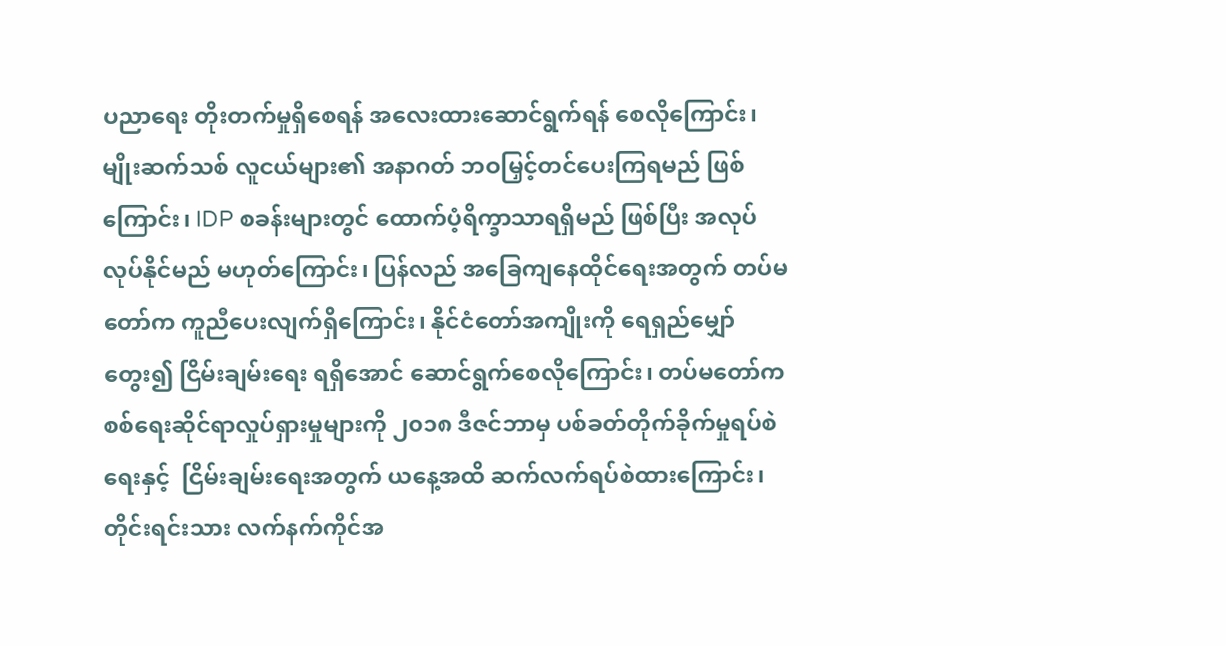ပညာရေး တိုးတက်မှုရှိစေရန် အလေးထားဆောင်ရွက်ရန် စေလိုကြောင်း၊ မျိုးဆက်သစ် လူငယ်များ၏ အနာဂတ် ဘဝမြှင့်တင်ပေးကြရမည် ဖြစ်ကြောင်း၊ IDP စခန်းများတွင် ထောက်ပံ့ရိက္ခာသာရရှိမည် ဖြစ်ပြီး အလုပ်လုပ်နိုင်မည် မဟုတ်ကြောင်း၊ ပြန်လည် အခြေကျနေထိုင်ရေးအတွက် တပ်မတော်က ကူညီပေးလျက်ရှိကြောင်း၊ နိုင်ငံတော်အကျိုးကို ရေရှည်မျှော်တွေး၍ ငြိမ်းချမ်းရေး ရရှိအောင် ဆောင်ရွက်စေလိုကြောင်း၊ တပ်မတော်က စစ်ရေးဆိုင်ရာလှုပ်ရှားမှုများကို ၂၀၁၈ ဒီဇင်ဘာမှ ပစ်ခတ်တိုက်ခိုက်မှုရပ်စဲရေးနှင့်  ငြိမ်းချမ်းရေးအတွက် ယနေ့အထိ ဆက်လက်ရပ်စဲထားကြောင်း၊ တိုင်းရင်းသား လက်နက်ကိုင်အ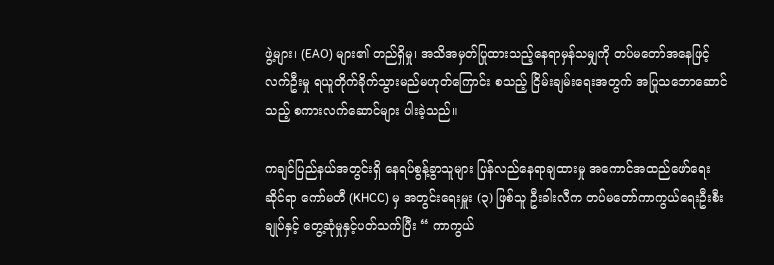ဖွဲ့များ၊ (EAO) များ၏ တည်ရှိမှု၊ အသိအမှတ်ပြုထားသည့်နေရာမှန်သမျှကို တပ်မတော်အနေဖြင့် လက်ဦးမှု ရယူတိုက်ခိုက်သွားမည်မဟုတ်ကြောင်း စသည့် ငြိမ်းချမ်းရေးအတွက် အပြုသဘောဆောင်သည့် စကားလက်ဆောင်များ ပါးခဲ့သည်။

ကချင်ပြည်နယ်အတွင်းရှိ နေရပ်စွန့်ခွာသူများ ပြန်လည်နေရာချထားမှု အကောင်အထည်ဖော်ရေးဆိုင်ရာ ကော်မတီ (KHCC) မှ အတွင်းရေးမှူး (၃) ဖြစ်သူ ဦးခါးလီက တပ်မတော်ကာကွယ်ရေးဦးစီးချုပ်နှင့် တွေ့ဆုံမှုနှင့်ပတ်သက်ပြီး “ ကာကွယ်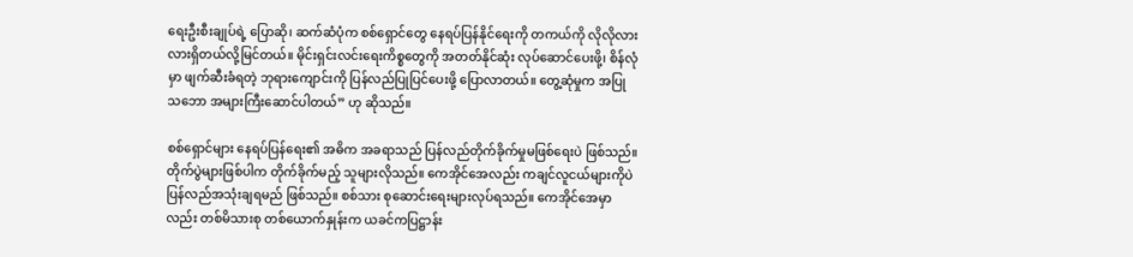ရေးဦးစီးချုပ်ရဲ့ ပြောဆို၊ ဆက်ဆံပုံက စစ်ရှောင်တွေ နေရပ်ပြန်နိုင်ရေးကို တကယ်ကို လိုလိုလားလားရှိတယ်လို့မြင်တယ်။ မိုင်းရှင်းလင်းရေးကိစ္စတွေကို အတတ်နိုင်ဆုံး လုပ်ဆောင်ပေးဖို့၊ စိန်လုံမှာ ဖျက်ဆီးခံရတဲ့ ဘုရားကျောင်းကို ပြန်လည်ပြုပြင်ပေးဖို့ ပြောလာတယ်။ တွေ့ဆုံမှုက အပြုသဘော အများကြီးဆောင်ပါတယ်” ဟု ဆိုသည်။

စစ်ရှောင်များ နေရပ်ပြန်ရေး၏ အဓိက အခရာသည် ပြန်လည်တိုက်ခိုက်မှုမဖြစ်ရေးပဲ ဖြစ်သည်။ တိုက်ပွဲများဖြစ်ပါက တိုက်ခိုက်မည့် သူများလိုသည်။ ကေအိုင်အေလည်း ကချင်လူငယ်များကိုပဲ ပြန်လည်အသုံးချရမည် ဖြစ်သည်။ စစ်သား စုဆောင်းရေးများလုပ်ရသည်။ ကေအိုင်အေမှာလည်း တစ်မိသားစု တစ်ယောက်နှုန်းက ယခင်ကပြဋ္ဌာန်း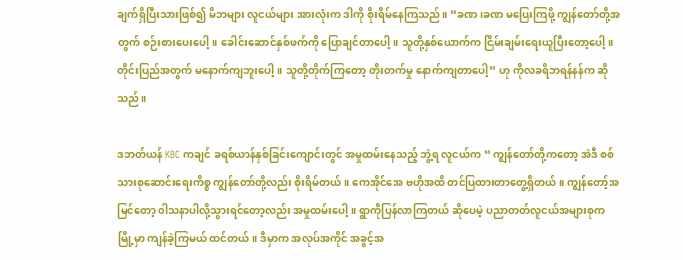ချက်ရှိပြီးသားဖြစ်၍ မိဘများ လူငယ်များ အားလုံးက ဒါကို စိုးရိမ်နေကြသည်။ “ခဏ၊ခဏ မပြေးကြဖို့ ကျွန်တော်တို့အတွက် စဉ်းစားပေးပေါ့။ ခေါင်းဆောင်နှစ်ဖက်ကို ပြောချင်တာပေါ့။ သူတို့နှစ်ယောက်က ငြိမ်းချမ်းရေးယူပြီးတော့ပေါ့။ တိုင်းပြည်အတွက် မနောက်ကျဘူးပေါ့။ သူတို့တိုက်ကြတော့ တိုးတက်မှု နောက်ကျတာပေါ့” ဟု ကိုလခရိဘရန်နန်က ဆိုသည်။

ဒဘတ်ယန် KBC ကချင် ခရစ်ယာန်နှစ်ခြင်းကျောင်းတွင် အမှုထမ်းနေသည့် ဘွဲ့ရ လူငယ်က “ ကျွန်တော်တို့ကတော့ အဲဒီ စစ်သားစုဆောင်းရေးကိစ္စ ကျွန်တော်တို့လည်း စိုးရိမ်တယ်။ ကေအိုင်အေ ဗဟိုအထိ တင်ပြထားတာတွေ့ရှိတယ်။ ကျွန်တော့်အမြင်တော့ ၀ါသနာပါလို့သွားရင်တော့လည်း အမှုထမ်းပေါ့။ ရွာကိုပြန်လာကြတယ် ဆိုပေမဲ့ ပညာတတ်လူငယ်အများစုက မြို့မှာ ကျန်ခဲ့ကြမယ် ထင်တယ်။ ဒီမှာက အလုပ်အကိုင် အခွင့်အ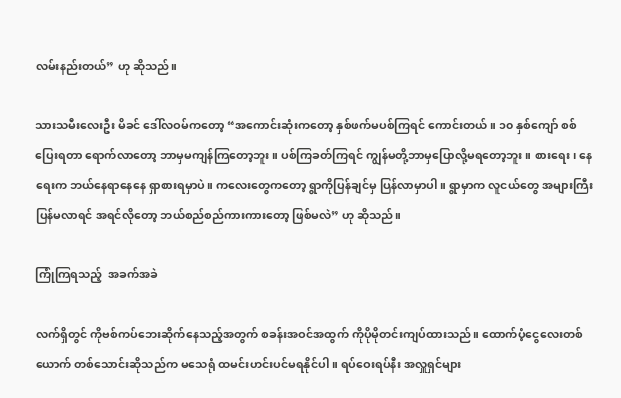လမ်းနည်းတယ်” ဟု ဆိုသည်။

သားသမီးလေးဦး မိခင် ဒေါ်လဝမ်ကတော့ “အကောင်းဆုံးကတော့ နှစ်ဖက်မပစ်ကြရင် ကောင်းတယ်။ ၁၀ နှစ်ကျော် စစ်ပြေးရတာ ရောက်လာတော့ ဘာမှမကျန်ကြတော့ဘူး။ ပစ်ကြခတ်ကြရင် ကျွန်မတို့ဘာမှပြောလို့မရတော့ဘူး။ စားရေး၊ နေရေးက ဘယ်နေရာနေနေ ရှာစားရမှာပဲ။ ကလေးတွေကတော့ ရွာကိုပြန်ချင်မှ ပြန်လာမှာပါ။ ရွာမှာက လူငယ်တွေ အများကြီး ပြန်မလာရင် အရင်လိုတော့ ဘယ်စည်စည်ကားကားတော့ ဖြစ်မလဲ” ဟု ဆိုသည်။

ကြုံကြရသည့်  အခက်အခဲ

လက်ရှိတွင် ကိုဗစ်ကပ်ဘေးဆိုက်နေသည့်အတွက် စခန်းအဝင်အထွက် ကိုပိုမိုတင်းကျပ်ထားသည်။ ထောက်ပံ့ငွေလေးတစ်ယောက် တစ်သောင်းဆိုသည်က မသေရုံ ထမင်းဟင်းပင်မရနိုင်ပါ။ ရပ်ဝေးရပ်နီး အလှူရှင်များ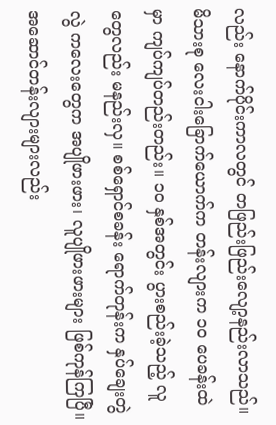လည်း နောက်ပိုင်းကာလတွင် တဖြည်းဖြည်းလျော့နည်းလာသည်။ မိသားစု လေးငါးခြောက်ယောက်က တန်းလျားက ၁၀ ပေခန်းထဲမှာ ကျပ်ကျပ်တည်းတည်း။ ၁၀ နှစ်အတွင်း ပွားစည်းခဲ့သည့် လူတွေလည်း မနည်းလှ။ စစ်ရှောင်စခန်း ရောက်တုန်းက နှပ်ချေးတွဲလွဲ ကလေးတွေက အပျိုဖားဖား၊ လူပျိုဖားဖားများ ဖြစ်ကုန်ကြပြီ။ အဆောင်တန်းလျားများလည်း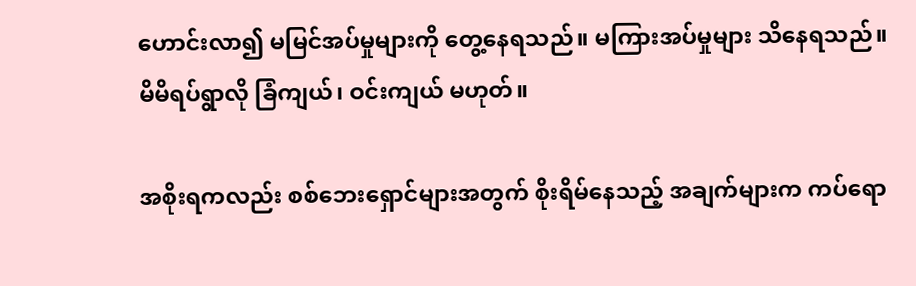ဟောင်းလာ၍ မမြင်အပ်မှုများကို တွေ့နေရသည်။ မကြားအပ်မှုများ သိနေရသည်။ မိမိရပ်ရွာလို ခြံကျယ်၊ ဝင်းကျယ် မဟုတ်။

အစိုးရကလည်း စစ်ဘေးရှောင်များအတွက် စိုးရိမ်နေသည့် အချက်များက ကပ်ရော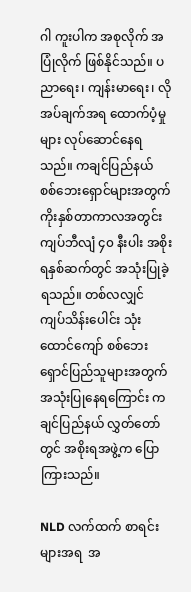ဂါ ကူးပါက အစုလိုက် အပြုံလိုက် ဖြစ်နိုင်သည်။ ပညာရေး၊ ကျန်းမာရေး၊ လိုအပ်ချက်အရ ထောက်ပံ့မှုများ လုပ်ဆောင်နေရသည်။ ကချင်ပြည်နယ် စစ်ဘေးရှောင်များအတွက် ကိုးနှစ်တာကာလအတွင်း ကျပ်ဘီလျံ ၄၀ နီးပါး အစိုးရနှစ်ဆက်တွင် အသုံးပြုခဲ့ရသည်။ တစ်လလျှင် ကျပ်သိန်းပေါင်း သုံးထောင်ကျော် စစ်ဘေးရှောင်ပြည်သူများအတွက် အသုံးပြုနေရကြောင်း ကချင်ပြည်နယ် လွှတ်တော်တွင် အစိုးရအဖွဲ့က ပြောကြားသည်။

NLD လက်ထက် စာရင်းများအရ  အ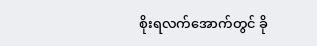စိုးရလက်အောက်တွင် ခို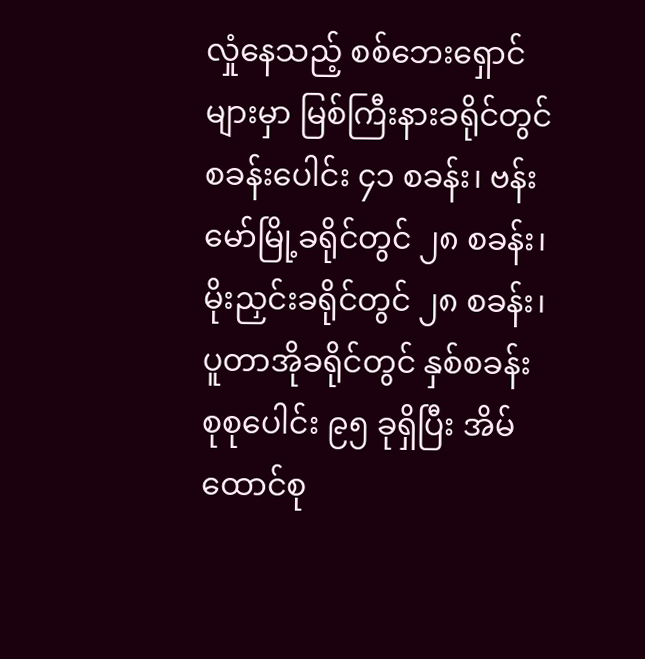လှုံနေသည့် စစ်ဘေးရှောင်များမှာ မြစ်ကြီးနားခရိုင်တွင် စခန်းပေါင်း ၄၁ စခန်း၊ ဗန်းမော်မြို့ခရိုင်တွင် ၂၈ စခန်း၊ မိုးညှင်းခရိုင်တွင် ၂၈ စခန်း၊ ပူတာအိုခရိုင်တွင် နှစ်စခန်း စုစုပေါင်း ၉၅ ခုရှိပြီး အိမ်ထောင်စု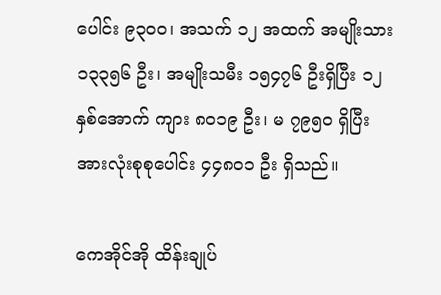ပေါင်း ၉၃၀၀၊ အသက် ၁၂ အထက် အမျိုးသား ၁၃၃၅၆ ဦး၊ အမျိုးသမီး ၁၅၄၇၆ ဦးရှိပြီး ၁၂ နှစ်အောက် ကျား ၈၀၁၉ ဦး၊ မ ၇၉၅၀ ရှိပြီး အားလုံးစုစုပေါင်း ၄၄၈၀၁ ဦး ရှိသည်။

ကေအိုင်အို ထိန်းချုပ်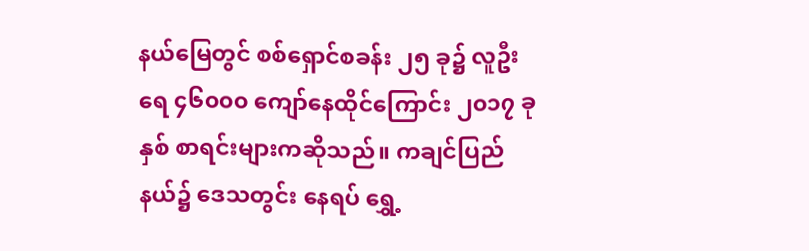နယ်မြေတွင် စစ်ရှောင်စခန်း ၂၅ ခု၌ လူဦးရေ ၄၆၀၀၀ ကျော်နေထိုင်ကြောင်း ၂၀၁၇ ခုနှစ် စာရင်းများကဆိုသည်။ ကချင်ပြည်နယ်၌ ဒေသတွင်း နေရပ် ရွှေ့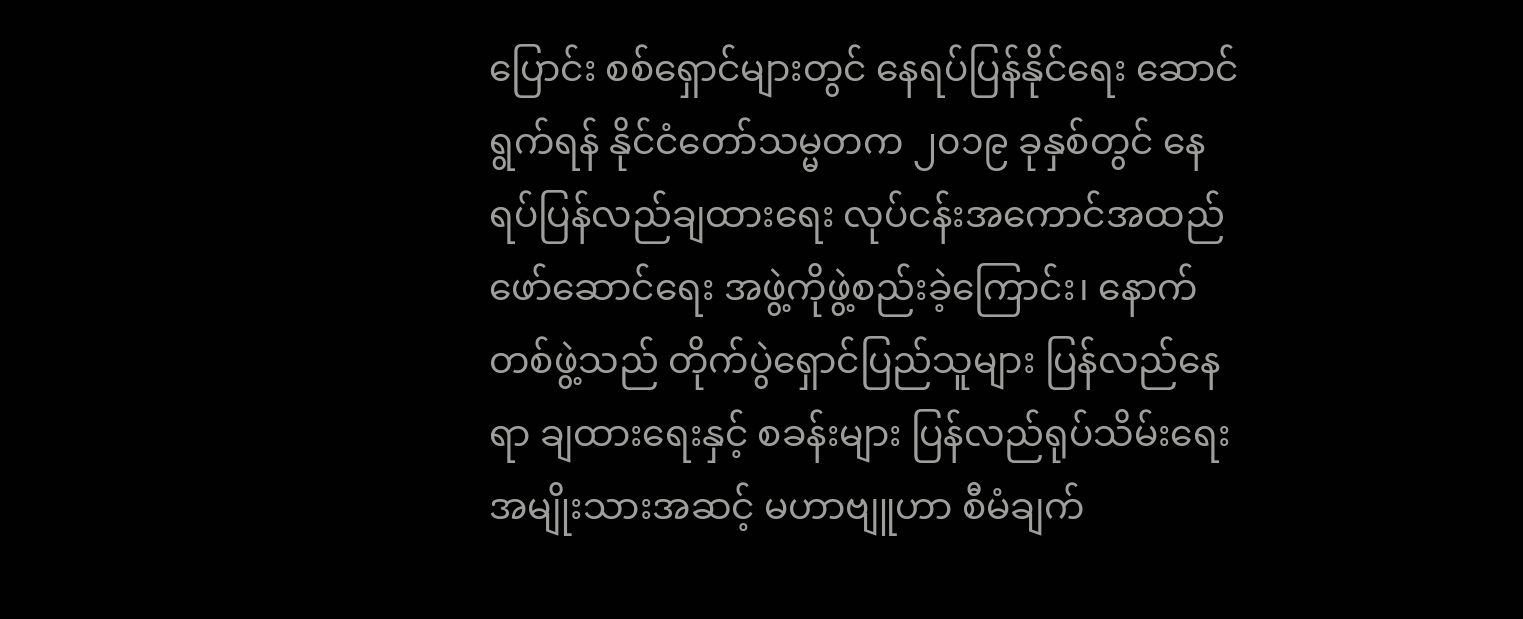ပြောင်း စစ်ရှောင်များတွင် နေရပ်ပြန်နိုင်ရေး ဆောင်ရွက်ရန် နိုင်ငံတော်သမ္မတက ၂၀၁၉ ခုနှစ်တွင် နေရပ်ပြန်လည်ချထားရေး လုပ်ငန်းအကောင်အထည် ဖော်ဆောင်ရေး အဖွဲ့ကိုဖွဲ့စည်းခဲ့ကြောင်း၊ နောက်တစ်ဖွဲ့သည် တိုက်ပွဲရှောင်ပြည်သူများ ပြန်လည်နေရာ ချထားရေးနှင့် စခန်းများ ပြန်လည်ရုပ်သိမ်းရေး အမျိုးသားအဆင့် မဟာဗျူဟာ စီမံချက်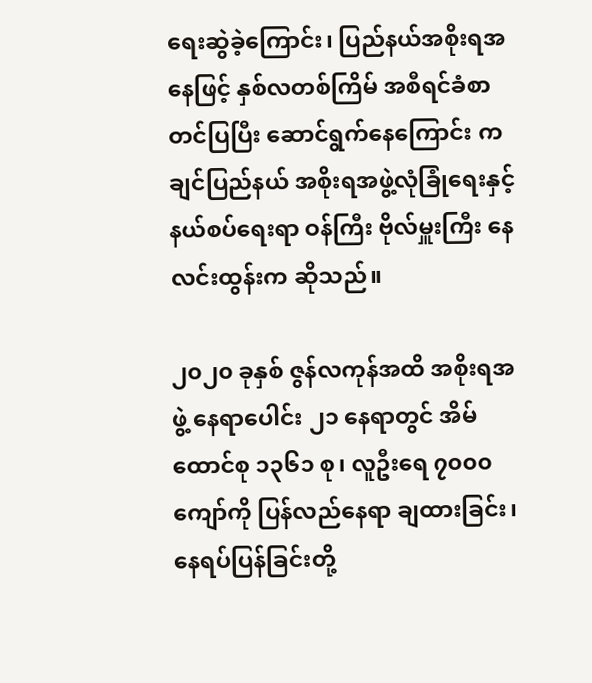ရေးဆွဲခဲ့ကြောင်း၊ ပြည်နယ်အစိုးရအနေဖြင့် နှစ်လတစ်ကြိမ် အစီရင်ခံစာတင်ပြပြီး ဆောင်ရွက်နေကြောင်း ကချင်ပြည်နယ် အစိုးရအဖွဲ့လုံခြုံရေးနှင့် နယ်စပ်ရေးရာ ဝန်ကြီး ဗိုလ်မှူးကြီး နေလင်းထွန်းက ဆိုသည်။

၂၀၂၀ ခုနှစ် ဇွန်လကုန်အထိ အစိုးရအဖွဲ့ နေရာပေါင်း ၂၁ နေရာတွင် အိမ်ထောင်စု ၁၃၆၁ စု၊ လူဦးရေ ၇၀၀၀ ကျော်ကို ပြန်လည်နေရာ ချထားခြင်း၊ နေရပ်ပြန်ခြင်းတို့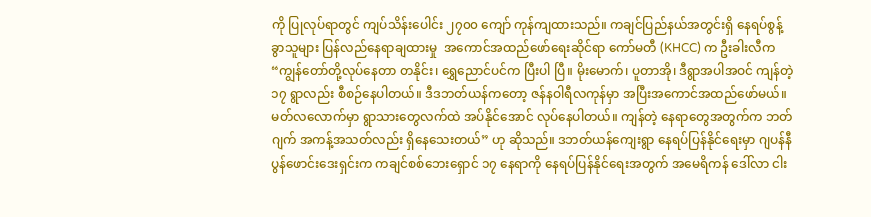ကို ပြုလုပ်ရာတွင် ကျပ်သိန်းပေါင်း ၂၇၀၀ ကျော် ကုန်ကျထားသည်။ ကချင်ပြည်နယ်အတွင်းရှိ နေရပ်စွန့်ခွာသူများ ပြန်လည်နေရာချထားမှု  အကောင်အထည်ဖော်ရေးဆိုင်ရာ ကော်မတီ (KHCC) က ဦးခါးလီက “ကျွန်တော်တို့လုပ်နေတာ တနိုင်း၊ ရွှေညောင်ပင်က ပြီးပါ ပြီ။ မိုးမောက်၊ ပူတာအို၊ ဒီရွာအပါအဝင် ကျန်တဲ့ ၁၇ ရွာလည်း စီစဉ်နေပါတယ်။ ဒီဒဘတ်ယန်ကတော့ ဇန်နဝါရီလကုန်မှာ အပြီးအကောင်အထည်ဖော်မယ်။ မတ်လလောက်မှာ ရွာသားတွေလက်ထဲ အပ်နိုင်အောင် လုပ်နေပါတယ်။ ကျန်တဲ့ နေရာတွေအတွက်က ဘတ်ဂျက် အကန့်အသတ်လည်း ရှိနေသေးတယ်” ဟု ဆိုသည်။ ဒဘတ်ယန်ကျေးရွာ နေရပ်ပြန်နိုင်ရေးမှာ ဂျပန်နီပွန်ဖောင်းဒေးရှင်းက ကချင်စစ်ဘေးရှောင် ၁၇ နေရာကို နေရပ်ပြန်နိုင်ရေးအတွက် အမေရိကန် ဒေါ်လာ ငါး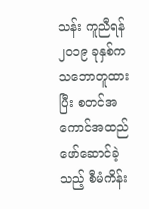သန်း ကူညီရန် ၂၀၁၉ ခုနှစ်က သဘောတူထားပြီး စတင်အကောင်အထည်ဖော်ဆောင်ခဲ့သည့် စီမံကိန်း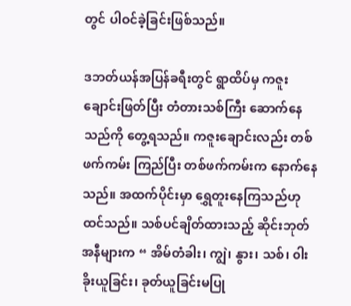တွင် ပါဝင်ခဲ့ခြင်းဖြစ်သည်။

ဒဘတ်ယန်အပြန်ခရီးတွင် ရွာထိပ်မှ ကဇူးချောင်းဖြတ်ပြီး တံတားသစ်ကြီး ဆောက်နေသည်ကို တွေ့ရသည်။ ကဇူးချောင်းလည်း တစ်ဖက်ကမ်း ကြည်ပြီး တစ်ဖက်ကမ်းက နောက်နေသည်။ အထက်ပိုင်းမှာ ရွှေတူးနေကြသည်ဟု ထင်သည်။ သစ်ပင်ချိတ်ထားသည့် ဆိုင်းဘုတ်အနီများက “ အိမ်တံခါး၊ ကျွဲ၊ နွား၊ သစ်၊ ၀ါး ခိုးယူခြင်း၊ ခုတ်ယူခြင်းမပြု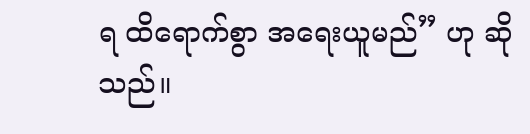ရ ထိရောက်စွာ အရေးယူမည်” ဟု ဆိုသည်။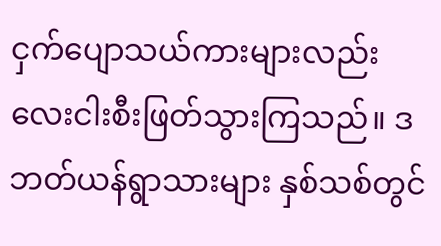ငှက်ပျောသယ်ကားများလည်း လေးငါးစီးဖြတ်သွားကြသည်။ ဒဘတ်ယန်ရွာသားများ နှစ်သစ်တွင်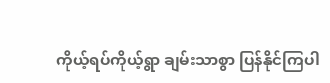ကိုယ့်ရပ်ကိုယ့်ရွာ ချမ်းသာစွာ ပြန်နိုင်ကြပါ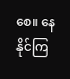စေ။ နေနိုင်ကြ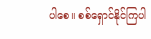ပါစေ။ စစ်ရှောင်နိုင်ကြပါ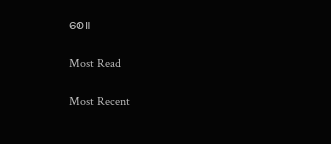စေ။

Most Read

Most Recent